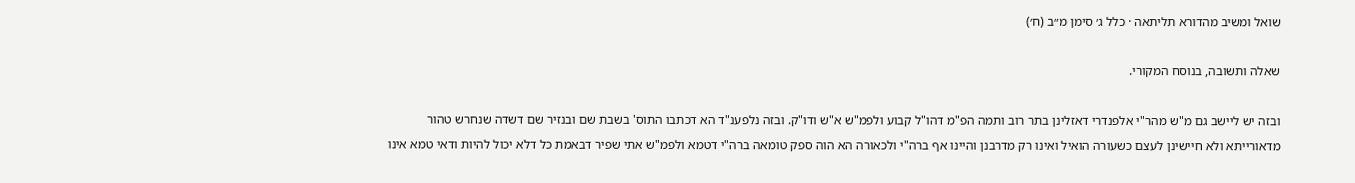שואל ומשיב מהדורא תליתאה · כלל ג׳ סימן מ״ב (ח׳)

שאלה ותשובה, בנוסח המקורי.

ובזה יש ליישב גם מ"ש מהר"י אלפנדרי דאזלינן בתר רוב ותמה הפ"מ דהו"ל קבוע ולפמ"ש א"ש ודו"ק. ובזה נלפענ"ד הא דכתבו התוס' בשבת שם ובנזיר שם דשדה שנחרש טהור מדאורייתא ולא חיישינן לעצם כשעורה הואיל ואינו רק מדרבנן והיינו אף ברה"י ולכאורה הא הוה ספק טומאה ברה"י דטמא ולפמ"ש אתי שפיר דבאמת כל דלא יכול להיות ודאי טמא אינו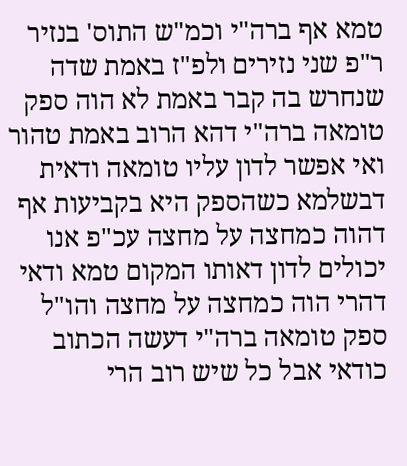טמא אף ברה"י וכמ"ש התוס' בנזיר ר"פ שני נזירים ולפ"ז באמת שדה שנחרש בה קבר באמת לא הוה ספק טומאה ברה"י דהא הרוב באמת טהור ואי אפשר לדון עליו טומאה ודאית דבשלמא כשהספק היא בקביעות אף דהוה כמחצה על מחצה עכ"פ אנו יכולים לדון דאותו המקום טמא ודאי דהרי הוה כמחצה על מחצה והו"ל ספק טומאה ברה"י דעשה הכתוב כודאי אבל כל שיש רוב הרי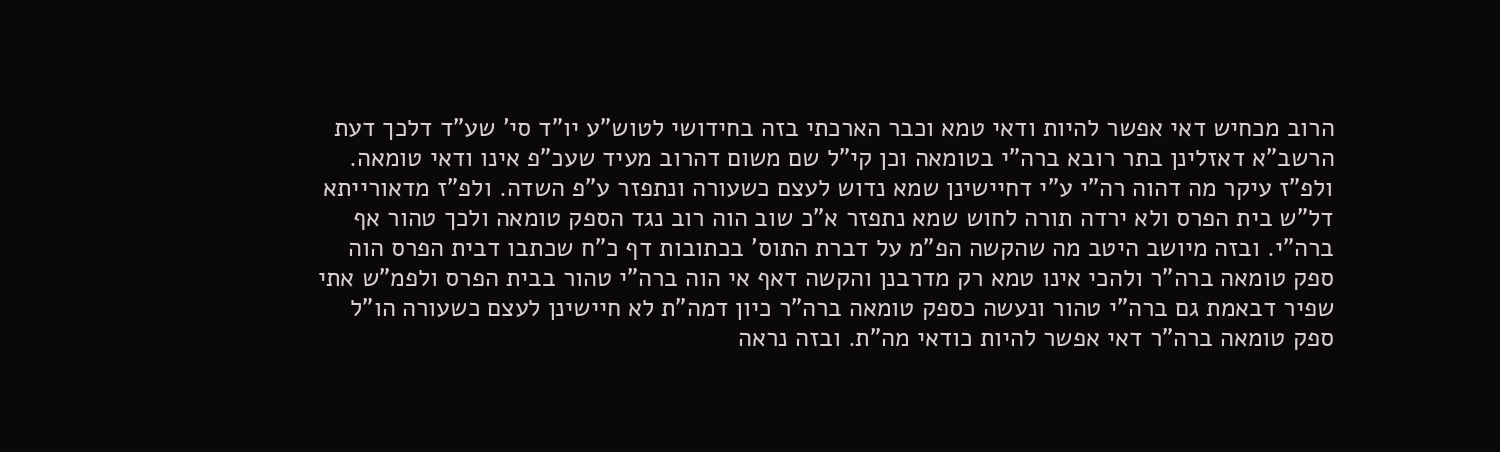הרוב מכחיש דאי אפשר להיות ודאי טמא וכבר הארכתי בזה בחידושי לטוש"ע יו"ד סי' שע"ד דלכך דעת הרשב"א דאזלינן בתר רובא ברה"י בטומאה וכן קי"ל שם משום דהרוב מעיד שעכ"פ אינו ודאי טומאה. ולפ"ז עיקר מה דהוה רה"י ע"י דחיישינן שמא נדוש לעצם כשעורה ונתפזר ע"פ השדה. ולפ"ז מדאורייתא דל"ש בית הפרס ולא ירדה תורה לחוש שמא נתפזר א"כ שוב הוה רוב נגד הספק טומאה ולכך טהור אף ברה"י. ובזה מיושב היטב מה שהקשה הפ"מ על דברת התוס' בכתובות דף כ"ח שכתבו דבית הפרס הוה ספק טומאה ברה"ר ולהכי אינו טמא רק מדרבנן והקשה דאף אי הוה ברה"י טהור בבית הפרס ולפמ"ש אתי שפיר דבאמת גם ברה"י טהור ונעשה כספק טומאה ברה"ר כיון דמה"ת לא חיישינן לעצם כשעורה הו"ל ספק טומאה ברה"ר דאי אפשר להיות כודאי מה"ת. ובזה נראה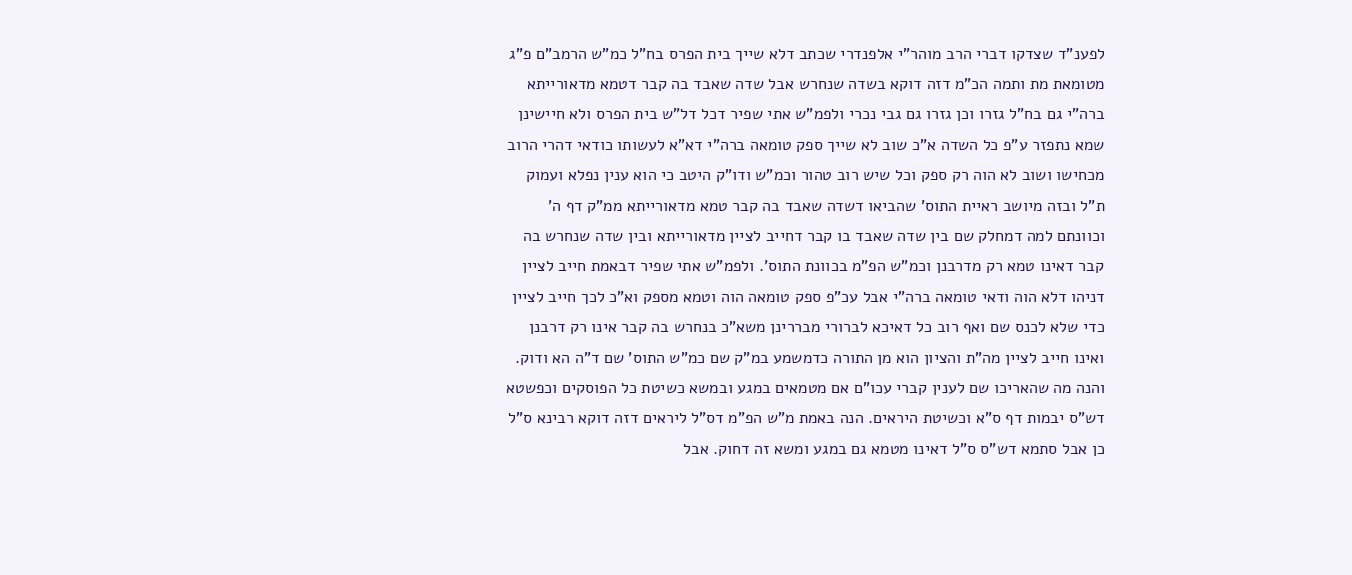לפענ"ד שצדקו דברי הרב מוהר"י אלפנדרי שכתב דלא שייך בית הפרס בח"ל כמ"ש הרמב"ם פ"ג מטומאת מת ותמה הכ"מ דזה דוקא בשדה שנחרש אבל שדה שאבד בה קבר דטמא מדאורייתא ברה"י גם בח"ל גזרו וכן גזרו גם גבי נכרי ולפמ"ש אתי שפיר דכל דל"ש בית הפרס ולא חיישינן שמא נתפזר ע"פ כל השדה א"כ שוב לא שייך ספק טומאה ברה"י דא"א לעשותו כודאי דהרי הרוב מכחישו ושוב לא הוה רק ספק וכל שיש רוב טהור וכמ"ש ודו"ק היטב כי הוא ענין נפלא ועמוק ת"ל ובזה מיושב ראיית התוס' שהביאו דשדה שאבד בה קבר טמא מדאורייתא ממ"ק דף ה' וכוונתם למה דמחלק שם בין שדה שאבד בו קבר דחייב לציין מדאורייתא ובין שדה שנחרש בה קבר דאינו טמא רק מדרבנן וכמ"ש הפ"מ בכוונת התוס'. ולפמ"ש אתי שפיר דבאמת חייב לציין דניהו דלא הוה ודאי טומאה ברה"י אבל עכ"פ ספק טומאה הוה וטמא מספק וא"כ לכך חייב לציין כדי שלא לכנס שם ואף רוב כל דאיכא לברורי מבררינן משא"כ בנחרש בה קבר אינו רק דרבנן ואינו חייב לציין מה"ת והציון הוא מן התורה כדמשמע במ"ק שם כמ"ש התוס' שם ד"ה הא ודוק. והנה מה שהאריכו שם לענין קברי עכו"ם אם מטמאים במגע ובמשא כשיטת כל הפוסקים וכפשטא דש"ס יבמות דף ס"א וכשיטת היראים. הנה באמת מ"ש הפ"מ דס"ל ליראים דזה דוקא רבינא ס"ל כן אבל סתמא דש"ס ס"ל דאינו מטמא גם במגע ומשא זה דחוק. אבל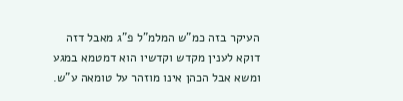העיקר בזה כמ"ש המלמ"ל פ"ג מאבל דזה דוקא לענין מקדש וקדשיו הוא דמטמא במגע ומשא אבל הכהן אינו מוזהר על טומאה ע"ש.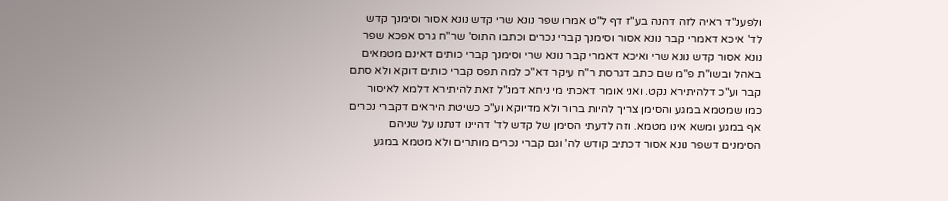ולפענ"ד ראיה לזה דהנה בע"ז דף ל"ט אמרו שפר נונא שרי קדש נונא אסור וסימנך קדש לד' איכא דאמרי קבר נונא אסור וסימנך קברי נכרים וכתבו התוס' שר"ח גרס אפכא שפר נונא אסור קדש נונא שרי ואיכא דאמרי קבר נונא שרי וסימנך קברי כותים דאינם מטמאים באהל ובשו"ת פ"מ שם כתב דגרסת ר"ח עיקר דא"כ למה תפס קברי כותים דוקא ולא סתם קבר וע"כ דלהיתירא נקט. ואני אומר דאכתי מי ניחא דמנ"ל זאת להיתירא דלמא לאיסור כמו שמטמא במגע והסימן צריך להיות ברור ולא מדיוקא וע"כ כשיטת היראים דקברי נכרים אף במגע ומשא אינו מטמא. וזה לדעתי הסימן של קדש לד' דהיינו דנתנו על שניהם הסימנים דשפר נונא אסור דכתיב קודש לה' וגם קברי נכרים מותרים ולא מטמא במגע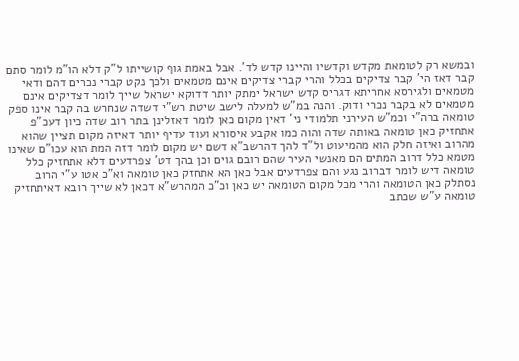ובמשא רק לטומאת מקדש וקדשיו והיינו קדש לד'. אבל באמת גוף קושייתו ל"ק דלא הו"מ לומר סתם קבר דאז הי' קבר צדיקים בכלל והרי קברי צדיקים אינם מטמאים ולכך נקט קברי נכרים דהם ודאי מטמאים ולגירסא אחריתא דגריס קדש ישראל ימתק יותר דדוקא ישראל שייך לומר דצדיקים אינם מטמאים לא בקבר נכרי ודוק. והנה במ"ש למעלה לישב שיטת רש"י דשדה שנחרש בה קבר אינו ספק טומאה ברה"י וכמ"ש העירני תלמודי ני' דאין מקום כאן לומר דאזלינן בתר רוב שדה כיון דעכ"פ אתחזיק כאן טומאה באותה שדה והוה כמו אקבע איסורא ועוד עדיף יותר דאיזה מקום תציין שהוא מהרוב ואיזה חלק הוא מהמיעוט ול"ד להך דהרשב"א דשם יש מקום לומר דזה המת הוא עכו"ם שאינו מטמא כלל דרוב המתים הם מאנשי העיר שהם רובם גוים וכן בהך דט' צפרדעים דלא אתחזיק כלל טומאה דיש לומר דברוב נגע והם צפרדעים אבל כאן הא אתחזק כאן טומאה וא"כ אטו ע"י הרוב נסתלק כאן הטומאה והרי מכל מקום הטומאה יש כאן וכ"כ המהרש"א דכאן לא שייך רובא דאיתחזיק טומאה ע"ש שכתב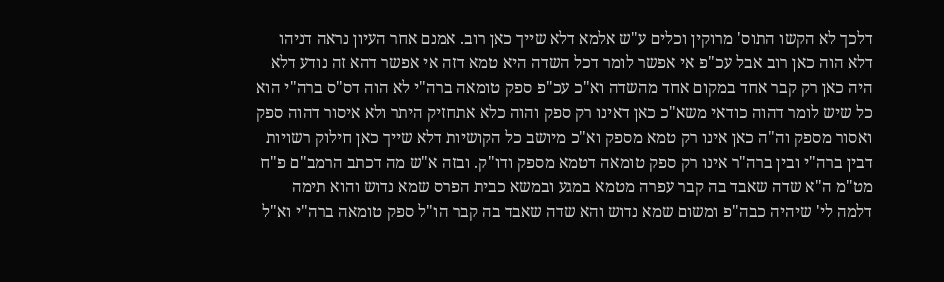דלכך לא הקשו התוס' מרוקין וכלים ע"ש אלמא דלא שייך כאן רוב. אמנם אחר העיון נראה דניהו דלא הוה כאן רוב אבל עכ"פ אי אפשר לומר דכל השדה היא טמא דזה אי אפשר דהא זה נודע דלא היה כאן רק קבר אחד במקום אחד מהשדה וא"כ עכ"פ ספק טומאה ברה"י לא הוה דס"ס ברה"י הוא כל שיש לומר דהוה כודאי משא"כ כאן דאינו רק ספק והוה כלא אתחזיק היתר ולא איסור דהוה ספק ואסור מספק וה"ה כאן אינו רק טמא מספק וא"כ מיושב כל הקושיות דלא שייך כאן חילוק רשויות דבין ברה"י ובין ברה"ר אינו רק ספק טומאה דטמא מספק ודו"ק. ובזה א"ש מה דכתב הרמב"ם פ"ח מט"מ ה"א שדה שאבד בה קבר עפרה מטמא במגע ובמשא כבית הפרס שמא נדוש והוא תימה דלמה לי' שיהיה כבה"פ ומשום שמא נדוש והא שדה שאבד בה קבר הו"ל ספק טומאה ברה"י וא"ל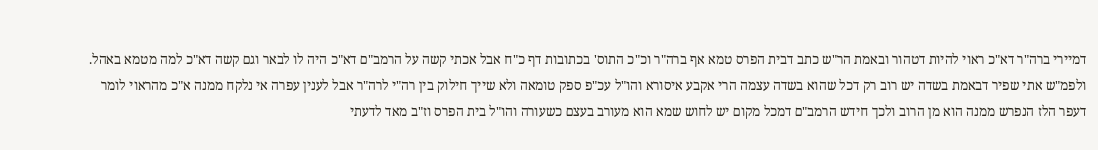דמיירי ברה"ר דא"כ ראוי להיות דטהור ובאמת הר"ש כתב דבית הפרס טמא אף ברה"ר וכ"כ התוס' בכתובות דף כ"ח אבל אכתי קשה על הרמב"ם דא"כ היה לו לבאר וגם קשה דא"כ למה מטמא באהל. ולפמ"ש אתי שפיר דבאמת בשדה יש רוב רק דכל שהוא בשדה עצמה הרי אקבע איסורא והו"ל עכ"פ ספק טומאה ולא שייך חילוק בין רה"י לרה"ר אבל לענין עפרה אי נלקח ממנה א"כ מהראוי לומר דעפר הלז הנפרש ממנה הוא מן הרוב ולכך חידש הרמב"ם דמכל מקום יש לחוש שמא הוא מעורב בעצם כשעורה והו"ל בית הפרס וז"ב מאד לדעתי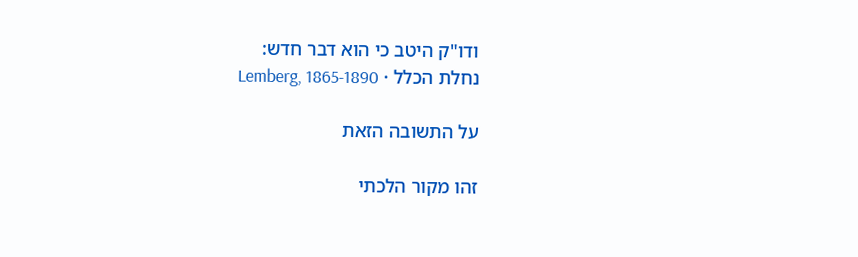ודו"ק היטב כי הוא דבר חדש:
נחלת הכלל · Lemberg, 1865-1890

על התשובה הזאת

זהו מקור הלכתי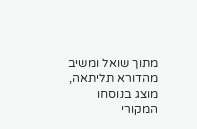מתוך שואל ומשיב מהדורא תליתאה, מוצג בנוסחו המקורי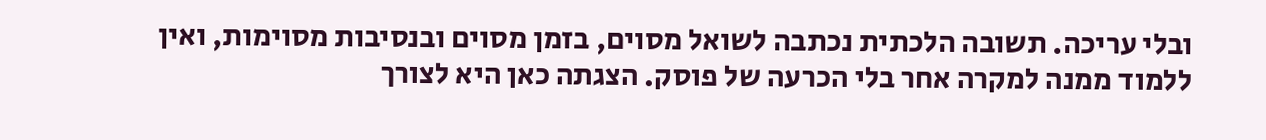ובלי עריכה. תשובה הלכתית נכתבה לשואל מסוים, בזמן מסוים ובנסיבות מסוימות, ואין ללמוד ממנה למקרה אחר בלי הכרעה של פוסק. הצגתה כאן היא לצורך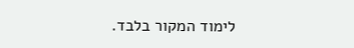לימוד המקור בלבד.